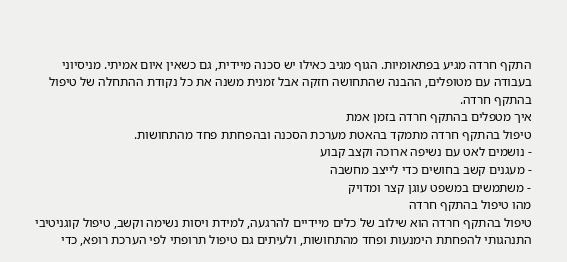התקף חרדה מגיע בפתאומיות. הגוף מגיב כאילו יש סכנה מיידית, גם כשאין איום אמיתי. מניסיוני בעבודה עם מטופלים, ההבנה שהתחושה חזקה אבל זמנית משנה את כל נקודת ההתחלה של טיפול בהתקף חרדה.
איך מטפלים בהתקף חרדה בזמן אמת
טיפול בהתקף חרדה מתמקד בהאטת מערכת הסכנה ובהפחתת פחד מהתחושות.
- נושמים לאט עם נשיפה ארוכה וקצב קבוע
- מעגנים קשב בחושים כדי לייצב מחשבה
- משתמשים במשפט עוגן קצר ומדויק
מהו טיפול בהתקף חרדה
טיפול בהתקף חרדה הוא שילוב של כלים מיידיים להרגעה, למידת ויסות נשימה וקשב, טיפול קוגניטיבי התנהגותי להפחתת הימנעות ופחד מהתחושות, ולעיתים גם טיפול תרופתי לפי הערכת רופא, כדי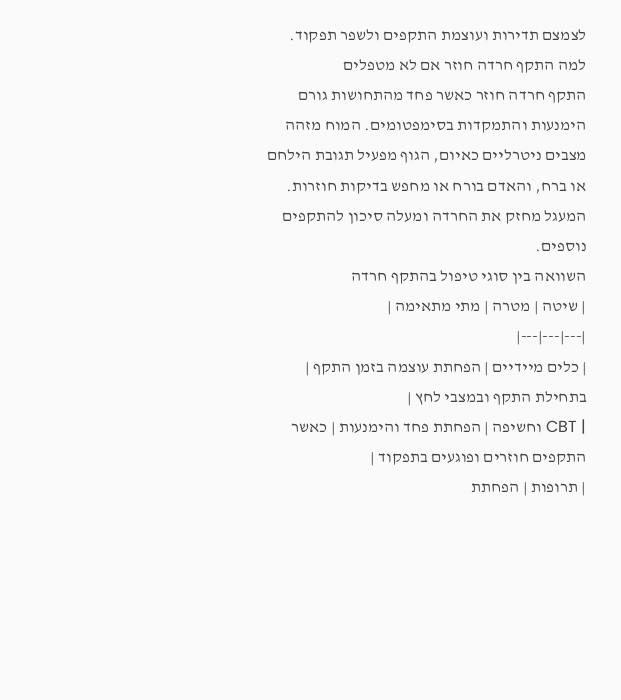לצמצם תדירות ועוצמת התקפים ולשפר תפקוד.
למה התקף חרדה חוזר אם לא מטפלים
התקף חרדה חוזר כאשר פחד מהתחושות גורם הימנעות והתמקדות בסימפטומים. המוח מזהה מצבים ניטרליים כאיום, הגוף מפעיל תגובת הילחם או ברח, והאדם בורח או מחפש בדיקות חוזרות. המעגל מחזק את החרדה ומעלה סיכון להתקפים נוספים.
השוואה בין סוגי טיפול בהתקף חרדה
| שיטה | מטרה | מתי מתאימה |
|---|---|---|
| כלים מיידיים | הפחתת עוצמה בזמן התקף | בתחילת התקף ובמצבי לחץ |
| CBT וחשיפה | הפחתת פחד והימנעות | כאשר התקפים חוזרים ופוגעים בתפקוד |
| תרופות | הפחתת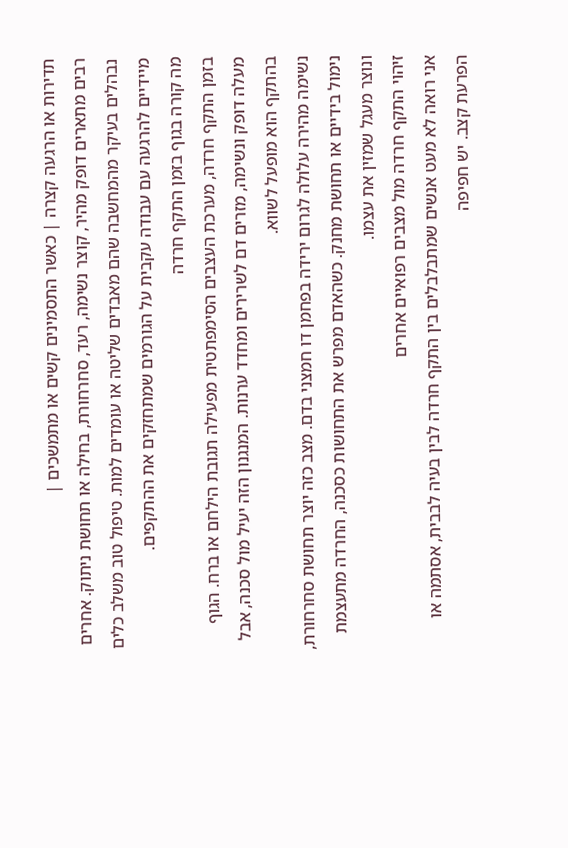תדירות או הרגעה קצרה | כאשר התסמינים קשים או מתמשכים |
רבים מתארים דופק מהיר, קוצר נשימה, רעד, סחרחורת, בחילה או תחושת ניתוק. אחרים נבהלים בעיקר מהמחשבה שהם מאבדים שליטה או עומדים למות. טיפול טוב משלב כלים מיידיים להרגעה עם עבודה עקבית על הגורמים שמתחזקים את ההתקפים.
מה קורה בגוף בזמן התקף חרדה
בזמן התקף חרדה, מערכת העצבים הסימפתטית מפעילה תגובת הילחם או ברח. הגוף מעלה דופק ונשימה, מזרים דם לשרירים ומחדד ערנות. המנגנון הזה יעיל מול סכנה, אבל בהתקף הוא מופעל לשווא.
נשימה מהירה עלולה לגרום ירידה בפחמן דו חמצני בדם. מצב כזה יוצר תחושת סחרחורת, נימול בידיים או תחושת מחנק. כשהאדם מפרש את התחושות כסכנה, החרדה מתעצמת ונוצר מעגל שמזין את עצמו.
זיהוי התקף חרדה מול מצבים רפואיים אחרים
אני רואה לא מעט אנשים שמתבלבלים בין התקף חרדה לבין בעיה לבבית, אסתמה או הפרעת קצב. יש חפיפה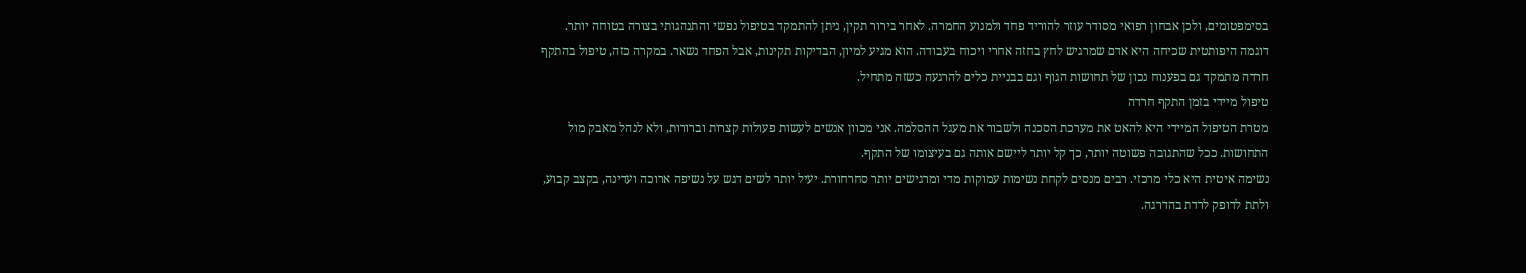בסימפטומים, ולכן אבחון רפואי מסודר עוזר להוריד פחד ולמנוע החמרה. לאחר בירור תקין, ניתן להתמקד בטיפול נפשי והתנהגותי בצורה בטוחה יותר.
דוגמה היפותטית שכיחה היא אדם שמרגיש לחץ בחזה אחרי ויכוח בעבודה. הוא מגיע למיון, הבדיקות תקינות, אבל הפחד נשאר. במקרה כזה, טיפול בהתקף חרדה מתמקד גם בפענוח נכון של תחושות הגוף וגם בבניית כלים להרגעה כשזה מתחיל.
טיפול מיידי בזמן התקף חרדה
מטרת הטיפול המיידי היא להאט את מערכת הסכנה ולשבור את מעגל ההסלמה. אני מכוון אנשים לעשות פעולות קצרות וברורות, ולא לנהל מאבק מול התחושות. ככל שהתגובה פשוטה יותר, כך קל יותר ליישם אותה גם בעיצומו של התקף.
נשימה איטית היא כלי מרכזי. רבים מנסים לקחת נשימות עמוקות מדי ומרגישים יותר סחרחורת. יעיל יותר לשים דגש על נשיפה ארוכה ועדינה, בקצב קבוע, ולתת לדופק לרדת בהדרגה.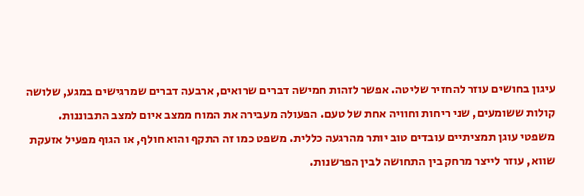עיגון בחושים עוזר להחזיר שליטה. אפשר לזהות חמישה דברים שרואים, ארבעה דברים שמרגישים במגע, שלושה קולות ששומעים, שני ריחות וחוויה אחת של טעם. הפעולה מעבירה את המוח ממצב איום למצב התבוננות.
משפטי עוגן תמציתיים עובדים טוב יותר מהרגעה כללית. משפט כמו זה התקף והוא חולף, או הגוף מפעיל אזעקת שווא, עוזר לייצר מרחק בין התחושה לבין הפרשנות.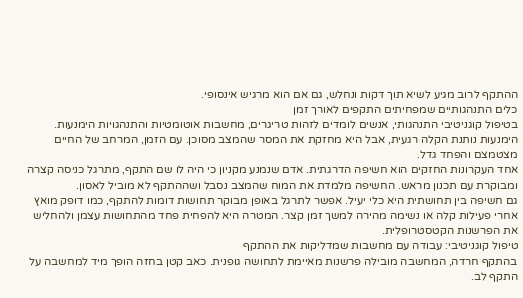ההתקף לרוב מגיע לשיא תוך דקות ונחלש, גם אם הוא מרגיש אינסופי.
כלים התנהגותיים שמפחיתים התקפים לאורך זמן
בטיפול קוגניטיבי התנהגותי, אנשים לומדים לזהות טריגרים, מחשבות אוטומטיות והתנהגויות הימנעות. הימנעות נותנת הקלה רגעית, אבל היא מחזקת את המסר שהמצב מסוכן. עם הזמן, המרחב של החיים מצטמצם והפחד גדל.
אחד העקרונות החזקים הוא חשיפה הדרגתית. אדם שנמנע מקניון כי היה לו שם התקף, מתרגל כניסה קצרה ומבוקרת עם תכנון מראש. החשיפה מלמדת את המוח שהמצב נסבל ושההתקף לא מוביל לאסון.
גם חשיפה בין תחושתית היא כלי יעיל. אפשר לתרגל באופן מבוקר תחושות דומות להתקף, כמו דופק מואץ אחרי פעילות קלה או נשימה מהירה למשך זמן קצר. המטרה היא להפחית פחד מהתחושות עצמן ולהחליש את הפרשנות הקטסטרופלית.
טיפול קוגניטיבי: עבודה עם מחשבות שמדליקות את ההתקף
בהתקף חרדה, המחשבה מובילה פרשנות מאיימת לתחושה גופנית. כאב קטן בחזה הופך מיד למחשבה על התקף לב.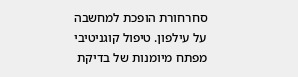סחרחורת הופכת למחשבה על עילפון. טיפול קוגניטיבי מפתח מיומנות של בדיקת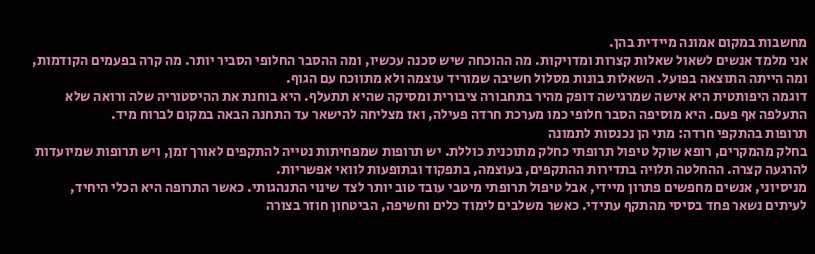מחשבות במקום אמונה מיידית בהן.
אני מלמד אנשים לשאול שאלות קצרות ומדויקות. מה ההוכחה שיש סכנה עכשיו, ומה ההסבר החלופי הסביר יותר. מה קרה בפעמים הקודמות, ומה הייתה התוצאה בפועל. השאלות בונות מסלול חשיבה שמוריד עוצמה ולא מתווכח עם הגוף.
דוגמה היפותטית היא אישה שמרגישה דופק מהיר בתחבורה ציבורית ומסיקה שהיא תתעלף. היא בוחנת את ההיסטוריה שלה ורואה שלא התעלפה אף פעם. היא מוסיפה הסבר חלופי כמו מערכת חרדה פעילה, ואז מצליחה להישאר עד התחנה הבאה במקום לברוח מיד.
תרופות בהתקפי חרדה: מתי הן נכנסות לתמונה
בחלק מהמקרים, רופא שוקל טיפול תרופתי כחלק מתוכנית כוללת. יש תרופות שמפחיתות נטייה להתקפים לאורך זמן, ויש תרופות שמיועדות להרגעה קצרה. ההחלטה תלויה בתדירות ההתקפים, בעוצמה, בתפקוד ובתופעות לוואי אפשריות.
מניסיוני, אנשים מחפשים פתרון מיידי, אבל טיפול תרופתי מיטבי עובד טוב יותר לצד שינוי התנהגותי. כאשר התרופה היא הכלי היחיד, לעיתים נשאר פחד בסיסי מהתקף עתידי. כאשר משלבים לימוד כלים וחשיפה, הביטחון חוזר בצורה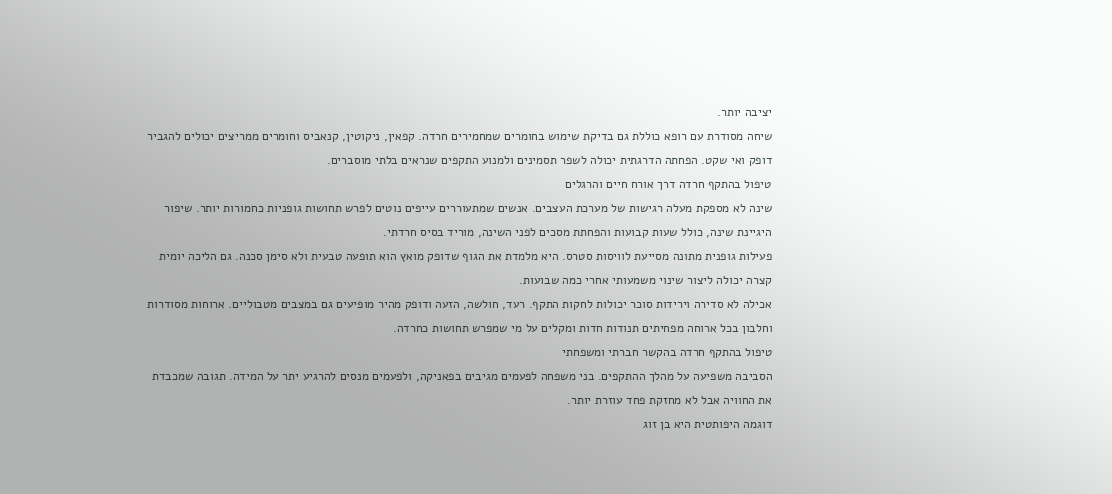יציבה יותר.
שיחה מסודרת עם רופא כוללת גם בדיקת שימוש בחומרים שמחמירים חרדה. קפאין, ניקוטין, קנאביס וחומרים ממריצים יכולים להגביר דופק ואי שקט. הפחתה הדרגתית יכולה לשפר תסמינים ולמנוע התקפים שנראים בלתי מוסברים.
טיפול בהתקף חרדה דרך אורח חיים והרגלים
שינה לא מספקת מעלה רגישות של מערכת העצבים. אנשים שמתעוררים עייפים נוטים לפרש תחושות גופניות כחמורות יותר. שיפור היגיינת שינה, כולל שעות קבועות והפחתת מסכים לפני השינה, מוריד בסיס חרדתי.
פעילות גופנית מתונה מסייעת לוויסות סטרס. היא מלמדת את הגוף שדופק מואץ הוא תופעה טבעית ולא סימן סכנה. גם הליכה יומית קצרה יכולה ליצור שינוי משמעותי אחרי כמה שבועות.
אכילה לא סדירה וירידות סוכר יכולות לחקות התקף. רעד, חולשה, הזעה ודופק מהיר מופיעים גם במצבים מטבוליים. ארוחות מסודרות וחלבון בכל ארוחה מפחיתים תנודות חדות ומקלים על מי שמפרש תחושות כחרדה.
טיפול בהתקף חרדה בהקשר חברתי ומשפחתי
הסביבה משפיעה על מהלך ההתקפים. בני משפחה לפעמים מגיבים בפאניקה, ולפעמים מנסים להרגיע יתר על המידה. תגובה שמכבדת את החוויה אבל לא מחזקת פחד עוזרת יותר.
דוגמה היפותטית היא בן זוג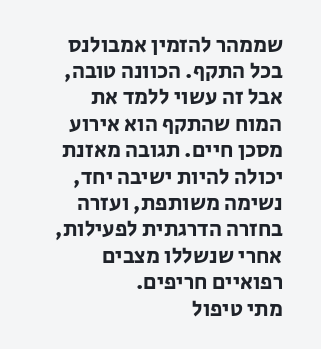שממהר להזמין אמבולנס בכל התקף. הכוונה טובה, אבל זה עשוי ללמד את המוח שהתקף הוא אירוע מסכן חיים. תגובה מאזנת יכולה להיות ישיבה יחד, נשימה משותפת, ועזרה בחזרה הדרגתית לפעילות, אחרי שנשללו מצבים רפואיים חריפים.
מתי טיפול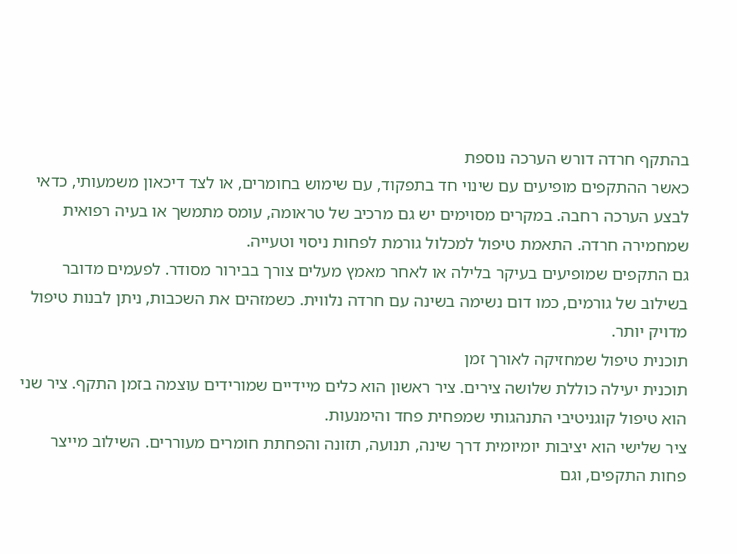בהתקף חרדה דורש הערכה נוספת
כאשר ההתקפים מופיעים עם שינוי חד בתפקוד, עם שימוש בחומרים, או לצד דיכאון משמעותי, כדאי לבצע הערכה רחבה. במקרים מסוימים יש גם מרכיב של טראומה, עומס מתמשך או בעיה רפואית שמחמירה חרדה. התאמת טיפול למכלול גורמת לפחות ניסוי וטעייה.
גם התקפים שמופיעים בעיקר בלילה או לאחר מאמץ מעלים צורך בבירור מסודר. לפעמים מדובר בשילוב של גורמים, כמו דום נשימה בשינה עם חרדה נלווית. כשמזהים את השכבות, ניתן לבנות טיפול מדויק יותר.
תוכנית טיפול שמחזיקה לאורך זמן
תוכנית יעילה כוללת שלושה צירים. ציר ראשון הוא כלים מיידיים שמורידים עוצמה בזמן התקף. ציר שני הוא טיפול קוגניטיבי התנהגותי שמפחית פחד והימנעות.
ציר שלישי הוא יציבות יומיומית דרך שינה, תנועה, תזונה והפחתת חומרים מעוררים. השילוב מייצר פחות התקפים, וגם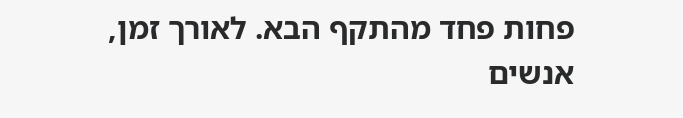פחות פחד מהתקף הבא. לאורך זמן, אנשים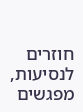חוזרים לנסיעות, מפגשים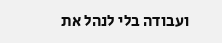ועבודה בלי לנהל את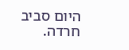היום סביב חרדה.